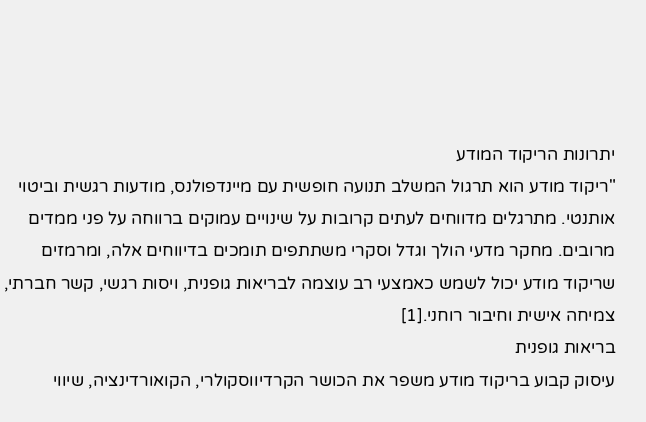יתרונות הריקוד המודע
"ריקוד מודע הוא תרגול המשלב תנועה חופשית עם מיינדפולנס, מודעות רגשית וביטוי אותנטי. מתרגלים מדווחים לעתים קרובות על שינויים עמוקים ברווחה על פני ממדים מרובים. מחקר מדעי הולך וגדל וסקרי משתתפים תומכים בדיווחים אלה, ומרמזים שריקוד מודע יכול לשמש כאמצעי רב עוצמה לבריאות גופנית, ויסות רגשי, קשר חברתי, צמיחה אישית וחיבור רוחני.[1]
בריאות גופנית
עיסוק קבוע בריקוד מודע משפר את הכושר הקרדיווסקולרי, הקואורדינציה, שיווי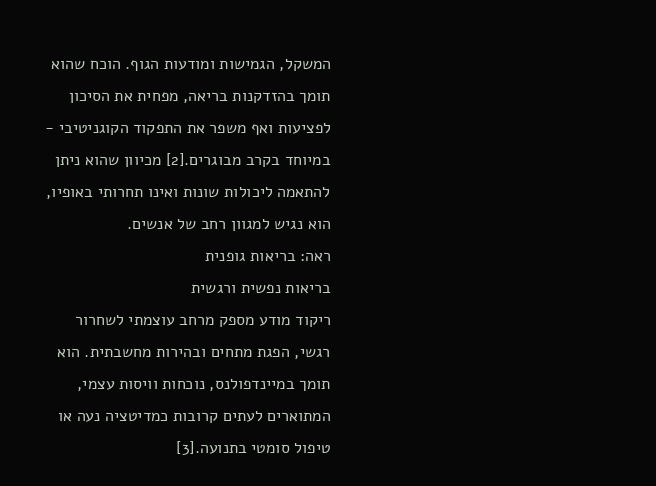המשקל, הגמישות ומודעות הגוף. הוכח שהוא תומך בהזדקנות בריאה, מפחית את הסיכון לפציעות ואף משפר את התפקוד הקוגניטיבי - במיוחד בקרב מבוגרים.[2] מכיוון שהוא ניתן להתאמה ליכולות שונות ואינו תחרותי באופיו, הוא נגיש למגוון רחב של אנשים.
ראה: בריאות גופנית
בריאות נפשית ורגשית
ריקוד מודע מספק מרחב עוצמתי לשחרור רגשי, הפגת מתחים ובהירות מחשבתית. הוא תומך במיינדפולנס, נוכחות וויסות עצמי, המתוארים לעתים קרובות כמדיטציה נעה או טיפול סומטי בתנועה.[3]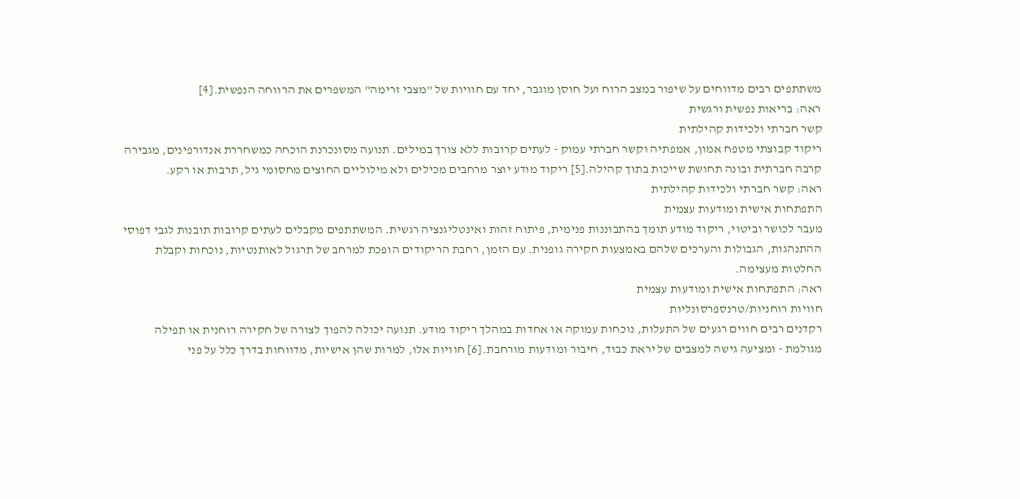משתתפים רבים מדווחים על שיפור במצב הרוח ועל חוסן מוגבר, יחד עם חוויות של "מצבי זרימה" המשפרים את הרווחה הנפשית.[4]
ראה: בריאות נפשית ורגשית
קשר חברתי ולכידות קהילתית
ריקוד קבוצתי מטפח אמון, אמפתיה וקשר חברתי עמוק - לעתים קרובות ללא צורך במילים. תנועה מסונכרנת הוכחה כמשחררת אנדורפינים, מגבירה קרבה חברתית ובונה תחושת שייכות בתוך קהילה.[5] ריקוד מודע יוצר מרחבים מכילים ולא מילוליים החוצים מחסומי גיל, תרבות או רקע.
ראה: קשר חברתי ולכידות קהילתית
התפתחות אישית ומודעות עצמית
מעבר לכושר וביטוי, ריקוד מודע תומך בהתבוננות פנימית, פיתוח זהות ואינטליגנציה רגשית. המשתתפים מקבלים לעתים קרובות תובנות לגבי דפוסי ההתנהגות, הגבולות והערכים שלהם באמצעות חקירה גופנית. עם הזמן, רחבת הריקודים הופכת למרחב של תרגול לאותנטיות, נוכחות וקבלת החלטות מעצימה.
ראה: התפתחות אישית ומודעות עצמית
חוויות רוחניות/טרנספרסונליות
רקדנים רבים חווים רגעים של התעלות, נוכחות עמוקה או אחדות במהלך ריקוד מודע. תנועה יכולה להפוך לצורה של חקירה רוחנית או תפילה מגולמת - ומציעה גישה למצבים של יראת כבוד, חיבור ומודעות מורחבת.[6] חוויות אלו, למרות שהן אישיות, מדווחות בדרך כלל על פני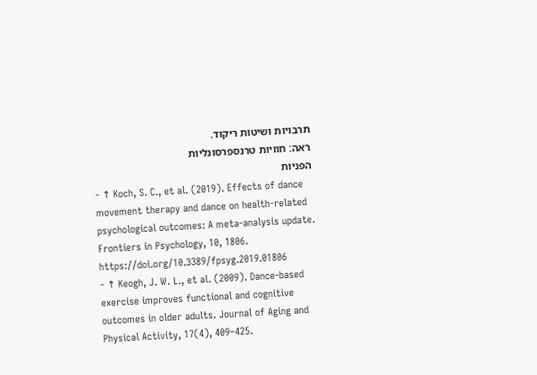תרבויות ושיטות ריקוד.
ראה: חוויות טרנספרסונליות
הפניות
- ↑ Koch, S. C., et al. (2019). Effects of dance movement therapy and dance on health-related psychological outcomes: A meta-analysis update. Frontiers in Psychology, 10, 1806. https://doi.org/10.3389/fpsyg.2019.01806
- ↑ Keogh, J. W. L., et al. (2009). Dance-based exercise improves functional and cognitive outcomes in older adults. Journal of Aging and Physical Activity, 17(4), 409–425.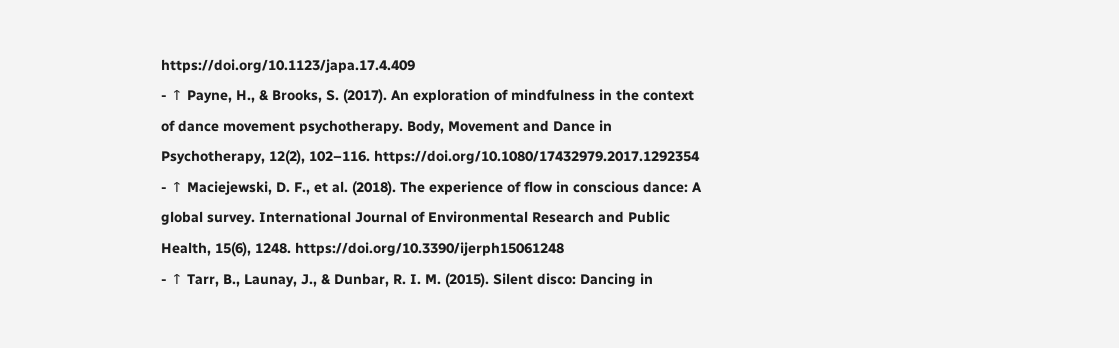https://doi.org/10.1123/japa.17.4.409
- ↑ Payne, H., & Brooks, S. (2017). An exploration of mindfulness in the context of dance movement psychotherapy. Body, Movement and Dance in Psychotherapy, 12(2), 102–116. https://doi.org/10.1080/17432979.2017.1292354
- ↑ Maciejewski, D. F., et al. (2018). The experience of flow in conscious dance: A global survey. International Journal of Environmental Research and Public Health, 15(6), 1248. https://doi.org/10.3390/ijerph15061248
- ↑ Tarr, B., Launay, J., & Dunbar, R. I. M. (2015). Silent disco: Dancing in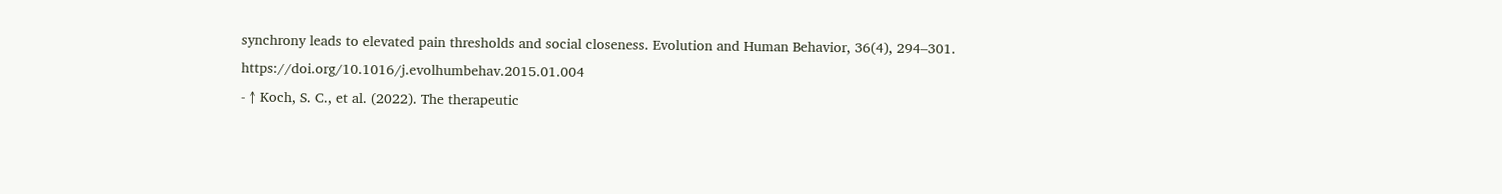synchrony leads to elevated pain thresholds and social closeness. Evolution and Human Behavior, 36(4), 294–301. https://doi.org/10.1016/j.evolhumbehav.2015.01.004
- ↑ Koch, S. C., et al. (2022). The therapeutic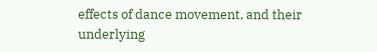effects of dance movement, and their underlying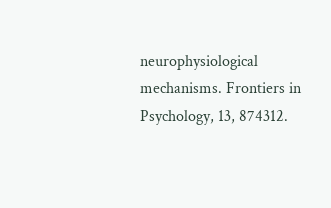neurophysiological mechanisms. Frontiers in Psychology, 13, 874312.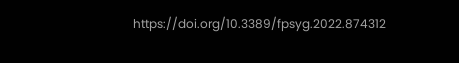https://doi.org/10.3389/fpsyg.2022.874312